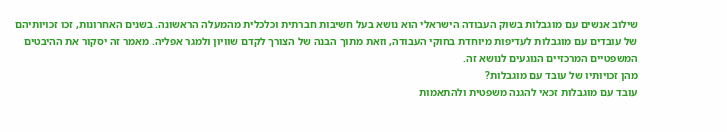שילוב אנשים עם מוגבלות בשוק העבודה הישראלי הוא נושא בעל חשיבות חברתית וכלכלית מהמעלה הראשונה. בשנים האחרונות, זכו זכויותיהם של עובדים עם מוגבלות לעדיפות מיוחדת בחוקי העבודה, וזאת מתוך הבנה של הצורך לקדם שוויון ולמגר אפליה. מאמר זה יסקור את ההיבטים המשפטיים המרכזיים הנוגעים לנושא זה.
מהן זכויותיו של עובד עם מוגבלות?
עובד עם מוגבלות זכאי להגנה משפטית ולהתאמות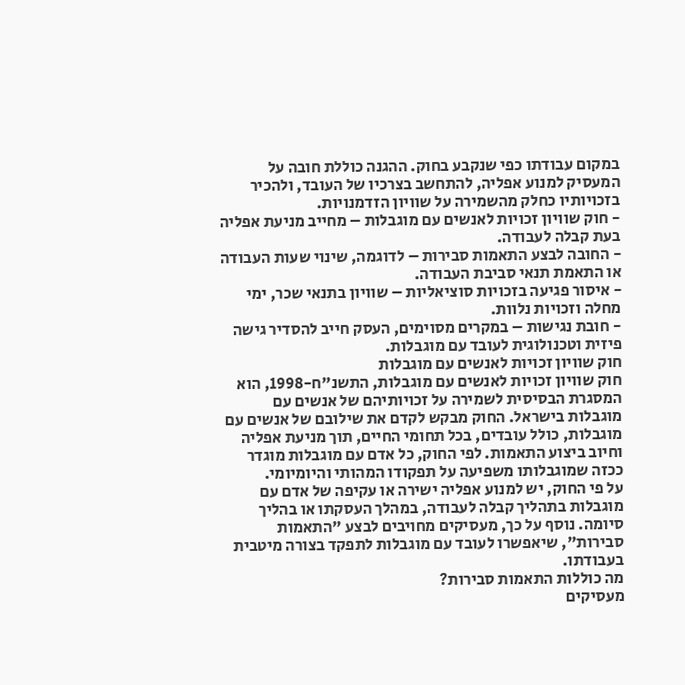במקום עבודתו כפי שנקבע בחוק. ההגנה כוללת חובה על המעסיק למנוע אפליה, להתחשב בצרכיו של העובד, ולהכיר בזכויותיו כחלק מהשמירה על שוויון הזדמנויות.
- חוק שוויון זכויות לאנשים עם מוגבלות – מחייב מניעת אפליה בעת קבלה לעבודה.
- החובה לבצע התאמות סבירות – לדוגמה, שינוי שעות העבודה או התאמת תנאי סביבת העבודה.
- איסור פגיעה בזכויות סוציאליות – שוויון בתנאי שכר, ימי מחלה וזכויות נלוות.
- חובת נגישות – במקרים מסוימים, העסק חייב להסדיר גישה פיזית וטכנולוגית לעובד עם מוגבלות.
חוק שוויון זכויות לאנשים עם מוגבלות
חוק שוויון זכויות לאנשים עם מוגבלות, התשנ"ח-1998, הוא המסגרת הבסיסית לשמירה על זכויותיהם של אנשים עם מוגבלות בישראל. החוק מבקש לקדם את שילובם של אנשים עם מוגבלות, כולל עובדים, בכל תחומי החיים, תוך מניעת אפליה וחיוב ביצוע התאמות. לפי החוק, כל אדם עם מוגבלות מוגדר ככזה שמוגבלותו משפיעה על תפקודו המהותי והיומיומי.
על פי החוק, יש למנוע אפליה ישירה או עקיפה של אדם עם מוגבלות בתהליך קבלה לעבודה, במהלך העסקתו או בהליך סיומה. נוסף על כך, מעסיקים מחויבים לבצע "התאמות סבירות", שיאפשרו לעובד עם מוגבלות לתפקד בצורה מיטבית בעבודתו.
מה כוללות התאמות סבירות?
מעסיקים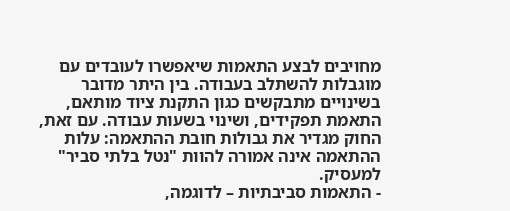מחויבים לבצע התאמות שיאפשרו לעובדים עם מוגבלות להשתלב בעבודה. בין היתר מדובר בשינויים מתבקשים כגון התקנת ציוד מותאם, התאמת תפקידים, ושינוי בשעות עבודה. עם זאת, החוק מגדיר את גבולות חובת ההתאמה: עלות ההתאמה אינה אמורה להוות "נטל בלתי סביר" למעסיק.
- התאמות סביבתיות – לדוגמה,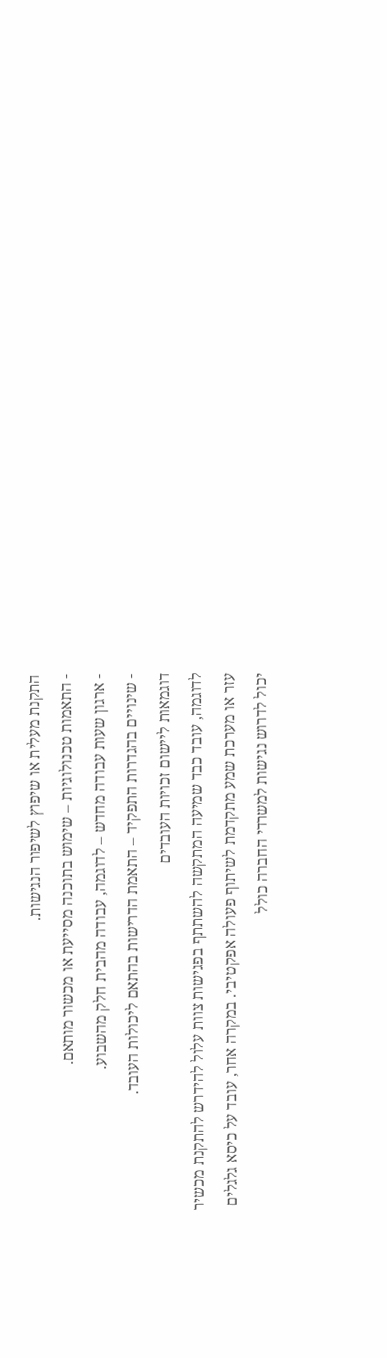התקנת מעלית או שיפוץ לשיפור הנגישות.
- התאמות טכנולוגיות – שימוש בתוכנה מסייעת או מכשור מותאם.
- ארגון שעות עבודה מחדש – לדוגמה, עבודה מהבית חלק מהשבוע.
- שינויים בהגדרות התפקיד – התאמת הדרישות בהתאם ליכולות העובד.
דוגמאות ליישום זכויות העובדים
לדוגמה, עובד כבד שמיעה המתקשה להשתתף בפגישות צוות עלול להידרש להתקנת מכשיר עזר או מערכת שמע מתקדמת לשיתוף פעולה אפקטיבי. במקרה אחר, עובד על כיסא גלגלים יכול לדרוש נגישות למשרדי החברה כולל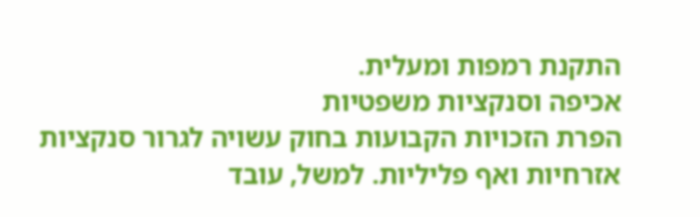התקנת רמפות ומעלית.
אכיפה וסנקציות משפטיות
הפרת הזכויות הקבועות בחוק עשויה לגרור סנקציות אזרחיות ואף פליליות. למשל, עובד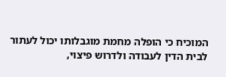המוכיח כי הופלה מחמת מוגבלותו יכול לעתור לבית הדין לעבודה ולדרוש פיצוי,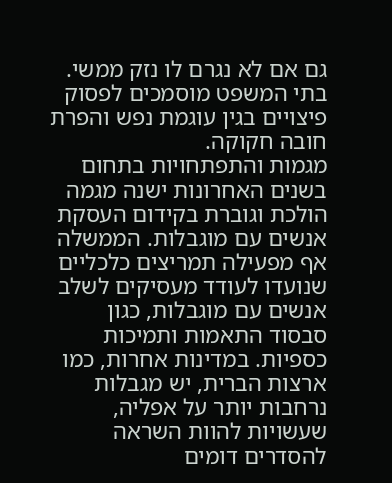גם אם לא נגרם לו נזק ממשי. בתי המשפט מוסמכים לפסוק פיצויים בגין עוגמת נפש והפרת חובה חקוקה.
מגמות והתפתחויות בתחום
בשנים האחרונות ישנה מגמה הולכת וגוברת בקידום העסקת אנשים עם מוגבלות. הממשלה אף מפעילה תמריצים כלכליים שנועדו לעודד מעסיקים לשלב אנשים עם מוגבלות, כגון סבסוד התאמות ותמיכות כספיות. במדינות אחרות, כמו ארצות הברית, יש מגבלות נרחבות יותר על אפליה, שעשויות להוות השראה להסדרים דומים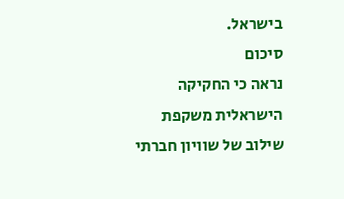בישראל.
סיכום
נראה כי החקיקה הישראלית משקפת שילוב של שוויון חברתי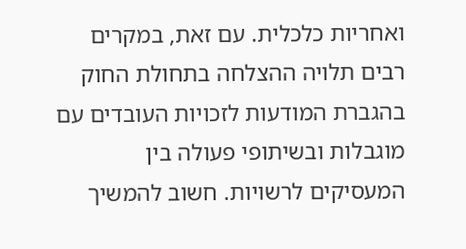ואחריות כלכלית. עם זאת, במקרים רבים תלויה ההצלחה בתחולת החוק בהגברת המודעות לזכויות העובדים עם מוגבלות ובשיתופי פעולה בין המעסיקים לרשויות. חשוב להמשיך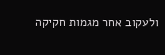ולעקוב אחר מגמות חקיקה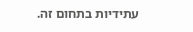עתידיות בתחום זה.